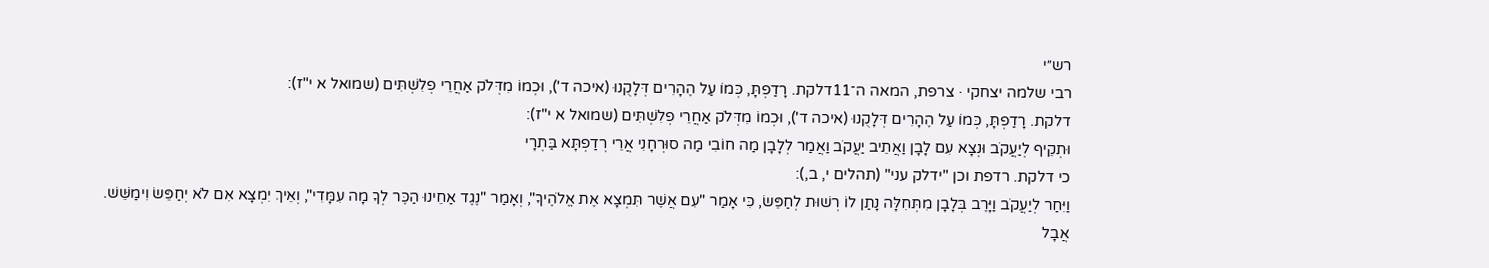רש״י
רבי שלמה יצחקי · צרפת, המאה ה־11דלקת. רָדַפְתָּ, כְּמוֹ עַל הֶהָרִים דְּלָקֻנוּ (איכה ד'), וּכְמוֹ מִדְּלֹק אַחֲרֵי פְלִשְׁתִּים (שמואל א י"ז):
דלקת. רָדַפְתָּ, כְּמוֹ עַל הֶהָרִים דְּלָקֻנוּ (איכה ד'), וּכְמוֹ מִדְּלֹק אַחֲרֵי פְלִשְׁתִּים (שמואל א י"ז):
וּתְקֵיף לְיַעֲקֹב וּנְצָא עִם לָבָן וַאֲתֵיב יַעֲקֹב וַאֲמַר לְלָבָן מַה חוֹבִי מַה סוּרְחָנִי אֲרֵי רְדַפְתָּא בַּתְרָי
כי דלקת. רדפת וכן "ידלק עני" (תהלים י, ב,):
וַיִּחַר לְיַעֲקֹב וַיָּרֶב בְּלָבָן מִתְּחִלָּה נָתַן לוֹ רְשׁוּת לְחַפֵּשׂ, כִּי אָמַר "עִם אֲשֶׁר תִּמְצָא אֶת אֱלֹהֶיךָ", וְאָמַר "נֶגֶד אַחֵינוּ הַכֶּר לְךָ מָה עִמָּדִי", וְאֵיךְ יִמְצָא אִם לֹא יְחַפֵּשׂ וִימַשֵּׁשׁ. אֲבָל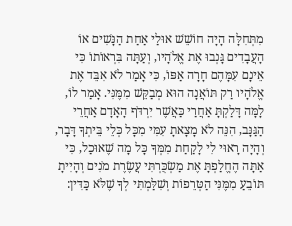מִתְּחִלָּה הָיָה חוֹשֵׁשׁ אוּלַי אַחַת הַנָּשִׁים אוֹ הָעֲבָדִים גָּנְבוּ אֶת אֱלֹהָיו, וְעַתָּה בִּרְאוֹתוֹ כִּי אֵינָם עִמָּהֶם חָרָה אַפּוֹ, כִּי אָמַר לֹא אִבֵּד אֶת אֱלֹהָיו רַק תּוֹאֲנָה הוּא מְבַקֵּשׁ מִמֶּנִּי. אָמַר לוֹ, לָמָּה דָּלַקְתָּ אַחֲרַי כַּאֲשֶׁר יִרְדֹּף הָאָדָם אַחֲרֵי הַגַּנָּב, הִנֵּה לֹא מָצָאתָ עִמִּי מִכָּל כְּלֵי בֵּיתְךָ דָּבָר, וְהָיָה רָאוּי לִי לָקַחַת מִמְּךָ כָּל מָה שֶׁאוּכַל, כִּי אַתָּה הֶחֱלַפְתָּ אֶת מַשְׂכֻּרְתִּי עֲשֶׂרֶת מֹנִים וְהָיִיתָ תּוֹבֵעַ מִמֶּנִּי הַטְּרֵפוֹת וְשִׁלַּמְתִּי לְךָ שֶׁלֹּא כַּדִּין: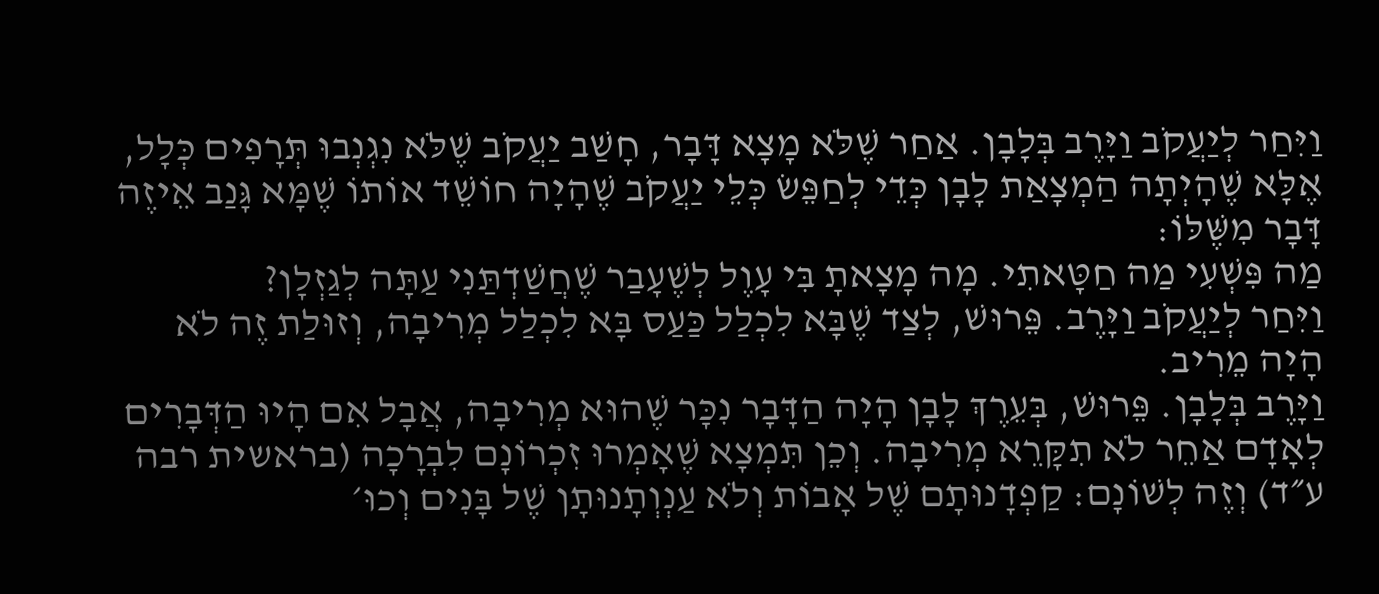וַיִּחַר לְיַעֲקֹב וַיָּרֶב בְּלָבָן. אַחַר שֶׁלֹּא מָצָא דָּבָר, חָשַׁב יַעֲקֹב שֶׁלֹּא נִגְנְבוּ תְּרָפִים כְּלָל, אֶלָּא שֶׁהָיְתָה הַמְצָאַת לָבָן כְּדֵי לְחַפֵּשׂ כְּלֵי יַעֲקֹב שֶׁהָיָה חוֹשֵׁד אוֹתוֹ שֶׁמָּא גָּנַב אֵיזֶה דָּבָר מִשֶּׁלּוֹ:
מַה פִּשְׁעִי מַה חַטָּאתִי. מָה מָצָאתָ בִּי עָוֶל לְשֶׁעָבַר שֶׁחֲשַׁדְתַּנִי עַתָּה לְגַזְלָן?
וַיִּחַר לְיַעֲקֹב וַיָּרֶב. פֵּרוּשׁ, לְצַד שֶׁבָּא לִכְלַל כַּעַס בָּא לִכְלַל מְרִיבָה, וְזוּלַת זֶה לֹא הָיָה מֵרִיב.
וַיָּרֶב בְּלָבָן. פֵּרוּשׁ, בְּעֵרֶךְ לָבָן הָיָה הַדָּבָר נִכָּר שֶׁהוּא מְרִיבָה, אֲבָל אִם הָיוּ הַדְּבָרִים לְאָדָם אַחֵר לֹא תִקָּרֵא מְרִיבָה. וְכֵן תִּמְצָא שֶׁאָמְרוּ זִכְרוֹנָם לִבְרָכָה (בראשית רבה ע״ד) וְזֶה לְשׁוֹנָם: קַפְדָנוּתָם שֶׁל אָבוֹת וְלֹא עַנְוְתָנוּתָן שֶׁל בָּנִים וְכוּ׳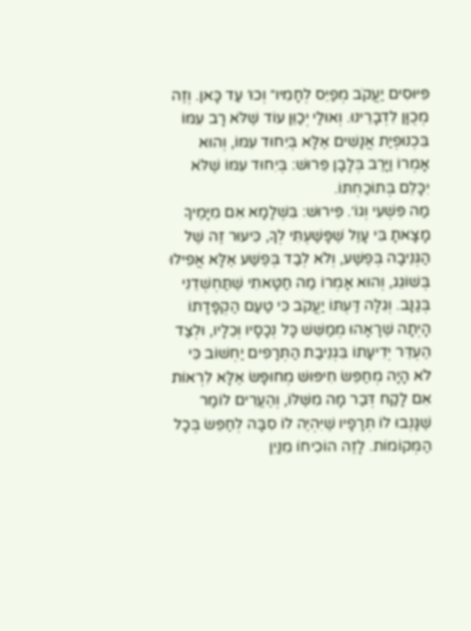פִּיּוּסִים יַעֲקֹב מְפַיֵּס לְחָמִיו״ וְכוּ׳ עַד כָּאן. וְזֶה מְכֻוָּן לִדְבָרֵינוּ. וְאוּלַי יְכַוֵּן עוֹד שֶׁלֹּא רָב עִמּוֹ בִּכְנוּפְיַת אֲנָשִׁים אֶלָּא בְּיִחוּד עִמּוֹ, וְהוּא אָמְרוֹ וַיָּרֶב בְּלָבָן פֵּרוּשׁ: בְּיִחוּד עִמּוֹ שֶׁלֹּא יִכָּלֵם בְּתוֹכַחְתּוֹ.
מַה פִּשְׁעִי וְגוֹ׳. פֵּירוּשׁ: בִּשְׁלָמָא אִם מִיָּמֶיךָ מָצָאתָ בִּי עָוֶל שֶׁפָּשַׁעְתִּי לְךָ, כִּיעוּר זֶה שֶׁל הַגְּנֵיבָה בְּפֶשַׁע, וְלֹא לְבַד בְּפֶשַׁע אֶלָּא אֲפִילוּ בְּשׁוֹגֵג, וְהוּא אָמְרוֹ מַה חַטָּאתִי שֶׁתַּחְשְׁדֵנִי בְּגַנָּב. וְגִלָּה דַּעְתּוֹ יַעֲקֹב כִּי טַעַם הַקְפָּדָתוֹ הָיְתָה שֶׁרָאָהוּ מְמַשֵּׁשׁ כָּל נְכָסָיו וְכֵלָיו, וּלְצַד הֶעְדֵּר יְדִיעָתוֹ בִּגְנֵיבַת הַתְּרָפִים יַחְשׁוֹב כִּי לֹא הָיָה מְחַפֵּשׂ חִיפּוּשׁ מְחוּפָּשׂ אֶלָּא לִרְאוֹת אִם לָקַח דְּבַר מָה מִשֶּׁלּוֹ, וְהֶעֱרִים לוֹמַר שֶׁגָּנְבוּ לוֹ תְּרָפָיו שֶׁיִּהְיֶה לוֹ סִבָּה לְחַפֵּשׂ בְּכָל הַמְּקוֹמוֹת. לָזֶה הוֹכִיחוֹ מִנַּיִן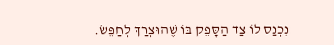נִכְנַס לוֹ צַד הַסָּפֵק בּוֹ שֶׁהוּצְרַךְ לְחַפֵּשׂ.